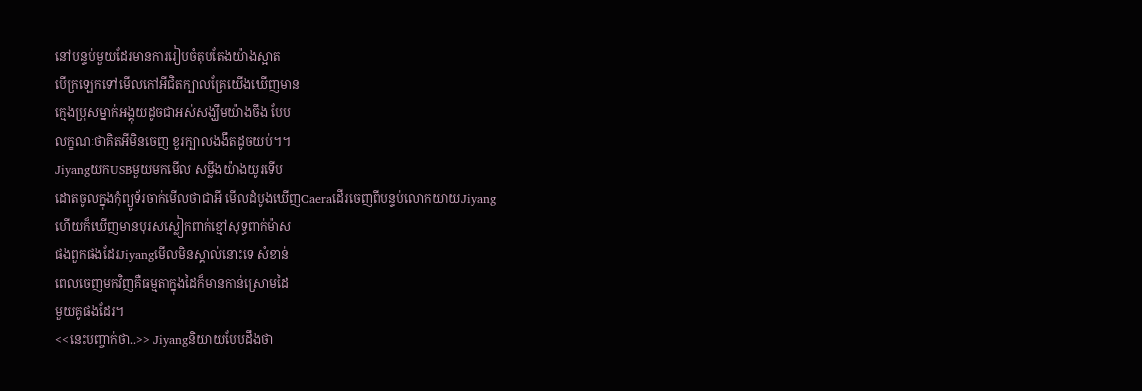នៅបន្ទប់មួយដែរមានការរៀបចំតុបតែងយ៉ាងស្អាត
បើក្រឡេកទៅមើលកៅអីជិតក្បាលគ្រែយើងឃើញមាន
ក្មេងប្រុសម្នាក់អង្គុយដូចជាអស់សង្ឃឹមយ៉ាងចឹង បែប
លក្ខណៈថាគិតអីមិនចេញ ខួរក្បាលងងឹតដូចយប់។។
JiyangយកUSBមួយមកមើល សម្លឹងយ៉ាងយូរទើប
ដោតចូលក្នុងកុំព្យូទ័រចាក់មើលថាជាអី មើលដំបូងឃើញCaeraដើរចេញពីបន្ទប់លោកយាយJiyang
ហើយក៏ឃើញមានបុរសស្លៀកពាក់ខ្មៅសុទ្ធពាក់ម៉ាស
ផងពួកផងដែរJiyangមើលមិនស្គាល់នោះទេ សំខាន់
ពេលចេញមកវិញគឺធម្មតាក្នុងដៃក៏មានកាន់ស្រោមដៃ
មួយគូផងដែរ។
<<នេះបញ្ចាក់ថា..>> Jiyangនិយាយបែបដឹងថា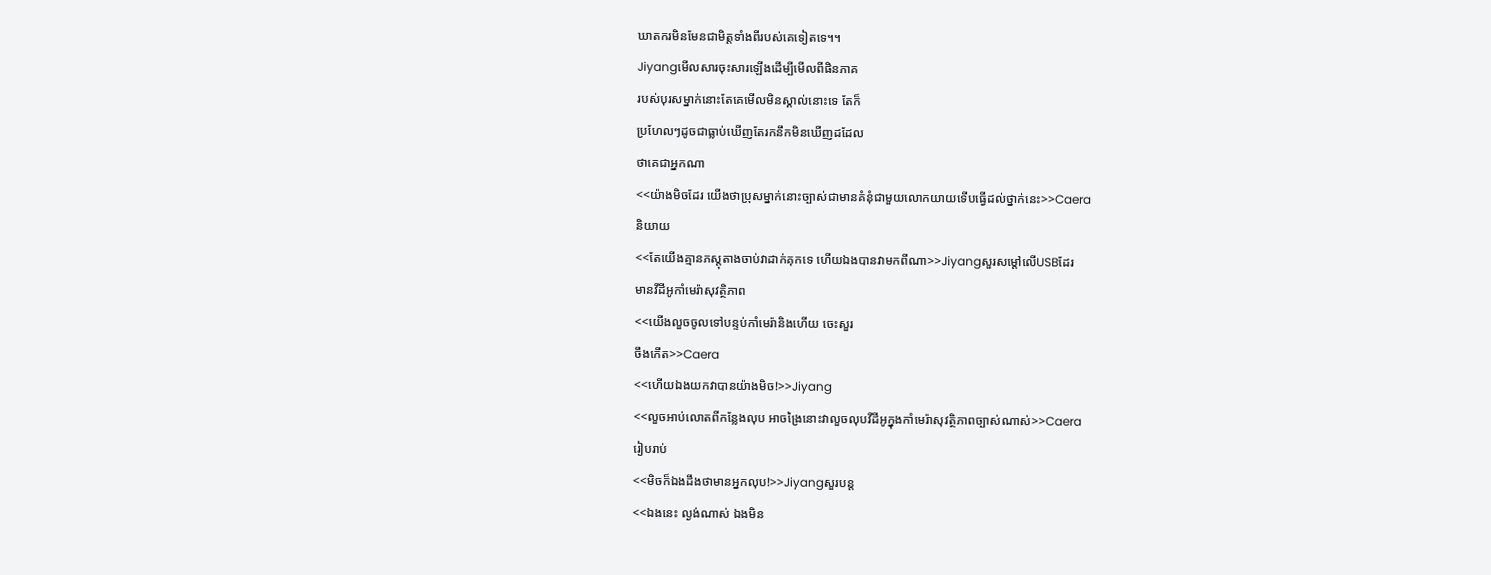ឃាតករមិនមែនជាមិត្តទាំងពីរបស់គេទៀតទេ។។
Jiyangមើលសារចុះសារឡើងដើម្បីមើលពីផិនភាគ
របស់បុរសម្នាក់នោះតែគេមើលមិនស្គាល់នោះទេ តែក៏
ប្រហែលៗដូចជាធ្លាប់ឃើញតែរកនឹកមិនឃើញដដែល
ថាគេជាអ្នកណា
<<យ៉ាងមិចដែរ យើងថាប្រុសម្នាក់នោះច្បាស់ជាមានគំនុំជាមួយលោកយាយទើបធ្វើដល់ថ្នាក់នេះ>>Caera
និយាយ
<<តែយើងគ្មានភស្តុតាងចាប់វាដាក់គុកទេ ហើយឯងបានវាមកពីណា>>Jiyangសួរសម្តៅលើUSBដែរ
មានវីដីអូកាំមេរ៉ាសុវត្ថិភាព
<<យើងលួចចូលទៅបន្ទប់កាំមេរ៉ានិងហើយ ចេះសួរ
ចឹងកើត>>Caera
<<ហើយឯងយកវាបានយ៉ាងមិច!>>Jiyang
<<លួចអាប់លោតពីកន្លែងលុប អាចង្រៃនោះវាលួចលុបវីដីអូក្នុងកាំមេរ៉ាសុវត្ថិភាពច្បាស់ណាស់>>Caera
រៀបរាប់
<<មិចក៏ឯងដឹងថាមានអ្នកលុប!>>Jiyangសួរបន្ត
<<ឯងនេះ ល្ងង់ណាស់ ឯងមិន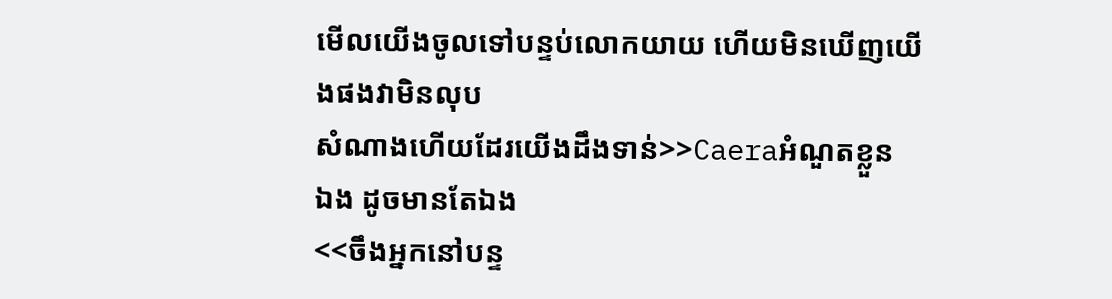មើលយើងចូលទៅបន្ទប់លោកយាយ ហើយមិនឃើញយើងផងវាមិនលុប
សំណាងហើយដែរយើងដឹងទាន់>>Caeraអំណួតខ្លួន
ឯង ដូចមានតែឯង
<<ចឹងអ្នកនៅបន្ទ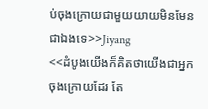ប់ចុងក្រោយជាមួយយាយមិនមែន
ជាឯងទេ>>Jiyang
<<ដំបូងយើងក៏គិតថាយើងជាអ្នកចុងក្រោយដែរ តែ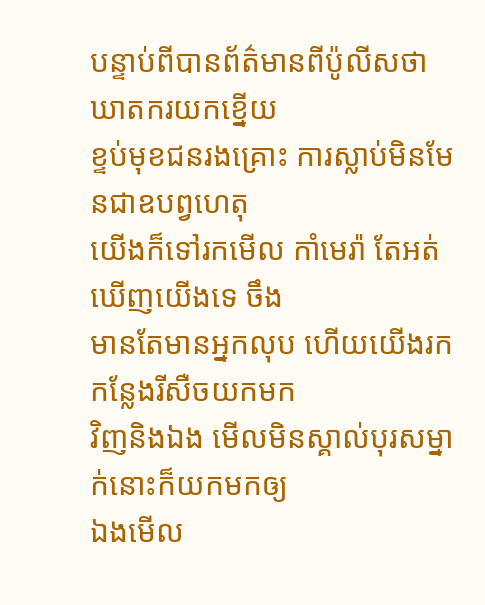បន្ទាប់ពីបានព័ត៌មានពីប៉ូលីសថា ឃាតករយកខ្នើយ
ខ្ទប់មុខជនរងគ្រោះ ការស្លាប់មិនមែនជាឧបព្វហេតុ
យើងក៏ទៅរកមើល កាំមេរ៉ា តែអត់ឃើញយើងទេ ចឹង
មានតែមានអ្នកលុប ហើយយើងរកកន្លែងរីសឺចយកមក
វិញនិងឯង មើលមិនស្គាល់បុរសម្នាក់នោះក៏យកមកឲ្យ
ឯងមើល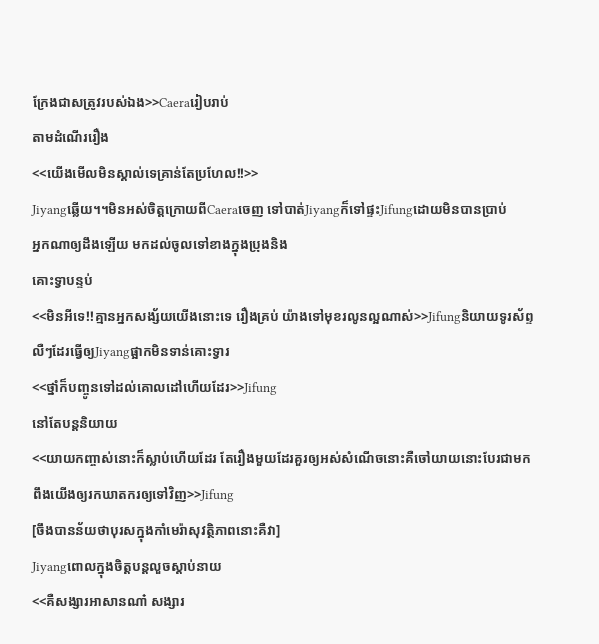ក្រែងជាសត្រូវរបស់ឯង>>Caeraរៀបរាប់
តាមដំណើររឿង
<<យើងមើលមិនស្គាល់ទេគ្រាន់តែប្រហែល!!>>
Jiyangឆ្លើយ។។មិនអស់ចិត្តក្រោយពីCaeraចេញ ទៅបាត់Jiyangក៏ទៅផ្ទះJifungដោយមិនបានប្រាប់
អ្នកណាឲ្យដឹងឡើយ មកដល់ចូលទៅខាងក្នុងប្រុងនិង
គោះទ្វាបន្ទប់
<<មិនអីទេ!!គ្មានអ្នកសង្ស័យយើងនោះទេ រឿងគ្រប់ យ៉ាងទៅមុខរលូនល្អណាស់>>Jifungនិយាយទូរស័ព្ទ
លឺៗដែរធ្វើឲ្យJiyangផ្អាកមិនទាន់គោះទ្វារ
<<ថ្នាំក៏បញ្ចូនទៅដល់គោលដៅហើយដែរ>>Jifung
នៅតែបន្តនិយាយ
<<យាយកញ្ចាស់នោះក៏ស្លាប់ហើយដែរ តែរឿងមួយដែរគួរឲ្យអស់សំណើចនោះគឺចៅយាយនោះបែរជាមក
ពឹងយើងឲ្យរកឃាតករឲ្យទៅវិញ>>Jifung
[ចឹងបានន័យថាបុរសក្នុងកាំមេរ៉ាសុវត្ថិភាពនោះគឺវា]
Jiyangពោលក្នុងចិត្តបន្តលួចស្តាប់នាយ
<<គឺសង្សារអាសានណា៎ សង្សារ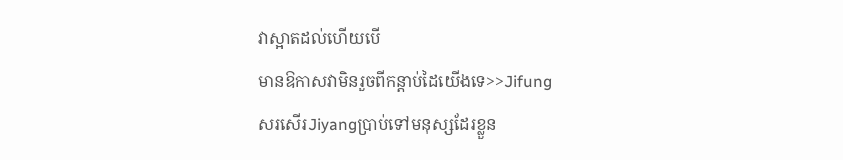វាស្អាតដល់ហើយបើ
មានឱកាសវាមិនរួចពីកន្តាប់ដៃយើងទេ>>Jifung
សរសើរJiyangប្រាប់ទៅមនុស្សដែរខ្លួន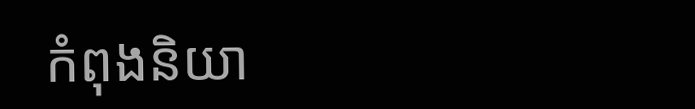កំពុងនិយា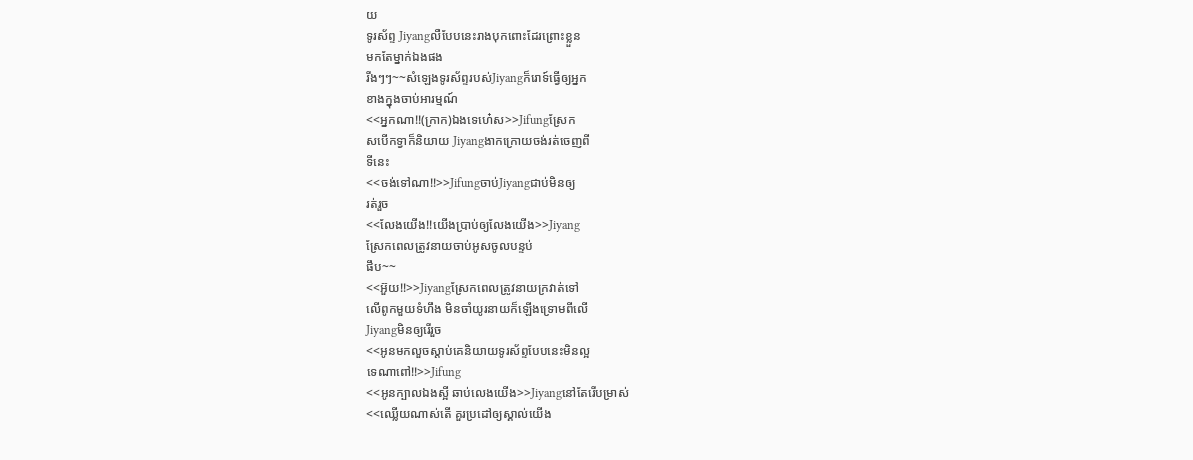យ
ទូរស័ព្ទ Jiyangលឺបែបនេះរាងបុកពោះដែរព្រោះខ្លួន
មកតែម្នាក់ឯងផង
រីងៗៗ~~សំឡេងទូរស័ព្ទរបស់Jiyangក៏រោទ៍ធ្វើឲ្យអ្នក
ខាងក្នុងចាប់អារម្មណ៍
<<អ្នកណា!!(ក្រាក)ឯងទេហេ៎ស>>Jifungស្រែក
សបើកទ្វាក៏និយាយ Jiyangងាកក្រោយចង់រត់ចេញពី
ទីនេះ
<<ចង់ទៅណា!!>>Jifungចាប់Jiyangជាប់មិនឲ្យ
រត់រួច
<<លែងយើង!!យើងប្រាប់ឲ្យលែងយើង>>Jiyang
ស្រែកពេលត្រូវនាយចាប់អូសចូលបន្ទប់
ផឹប~~
<<អ៊ួយ!!>>Jiyangស្រែកពេលត្រូវនាយក្រវាត់ទៅ
លើពូកមួយទំហឹង មិនចាំយូរនាយក៏ឡើងទ្រោមពីលើ
Jiyangមិនឲ្យរើរួច
<<អូនមកលួចស្តាប់គេនិយាយទូរស័ព្ទបែបនេះមិនល្អ
ទេណាពៅ!!>>Jifung
<<អូនក្បាលឯងស្អី ឆាប់លេងយើង>>Jiyangនៅតែរើបម្រាស់
<<ឈ្លើយណាស់តើ គួរប្រដៅឲ្យស្គាល់យើង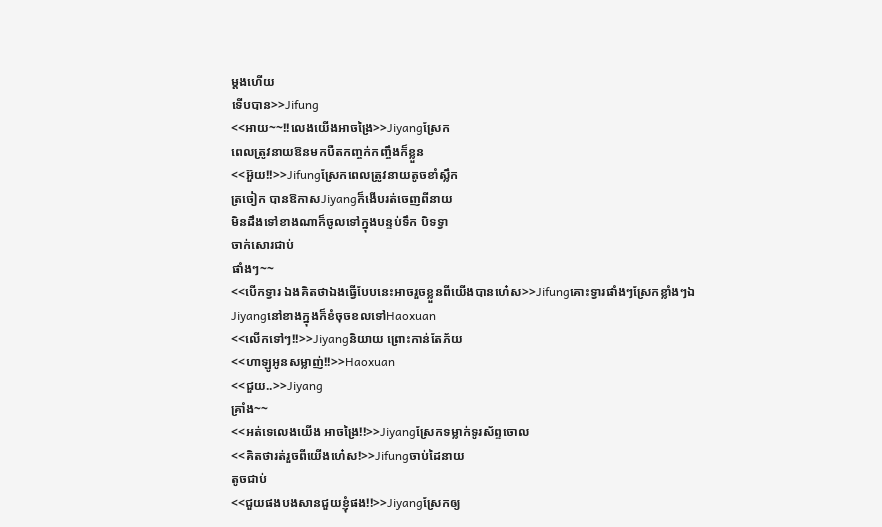ម្តងហើយ
ទើបបាន>>Jifung
<<អាយ~~!!លេងយើងអាចង្រៃ>>Jiyangស្រែក
ពេលត្រូវនាយឱនមកបឺតកញ្ចក់កញ្ចឹងក៏ខ្លួន
<<អ៊ួយ!!>>Jifungស្រែកពេលត្រូវនាយតូចខាំស្លឹក
ត្រចៀក បានឱកាសJiyangក៏ងើបរត់ចេញពីនាយ
មិនដឹងទៅខាងណាក៏ចូលទៅក្នុងបន្ទប់ទឹក បិទទ្វា
ចាក់សោរជាប់
ផាំងៗ~~
<<បើកទ្វារ ឯងគិតថាឯងធ្វើបែបនេះអាចរួចខ្លួនពីយើងបានហេ៎ស>>Jifungគោះទ្វារផាំងៗស្រែកខ្លាំងៗឯ
Jiyangនៅខាងក្នុងក៏ខំចុចខលទៅHaoxuan
<<លើកទៅៗ!!>>Jiyangនិយាយ ព្រោះកាន់តែភ័យ
<<ហាឡូអូនសម្លាញ់!!>>Haoxuan
<<ជួយ..>>Jiyang
គ្រាំង~~
<<អត់ទេលេងយើង អាចង្រៃ!!>>Jiyangស្រែកទម្លាក់ទូរស័ព្ទចោល
<<គិតថារត់រួចពីយើងហេ៎ស!>>Jifungចាប់ដៃនាយ
តូចជាប់
<<ជួយផងបងសានជួយខ្ញុំផង!!>>Jiyangស្រែកឲ្យ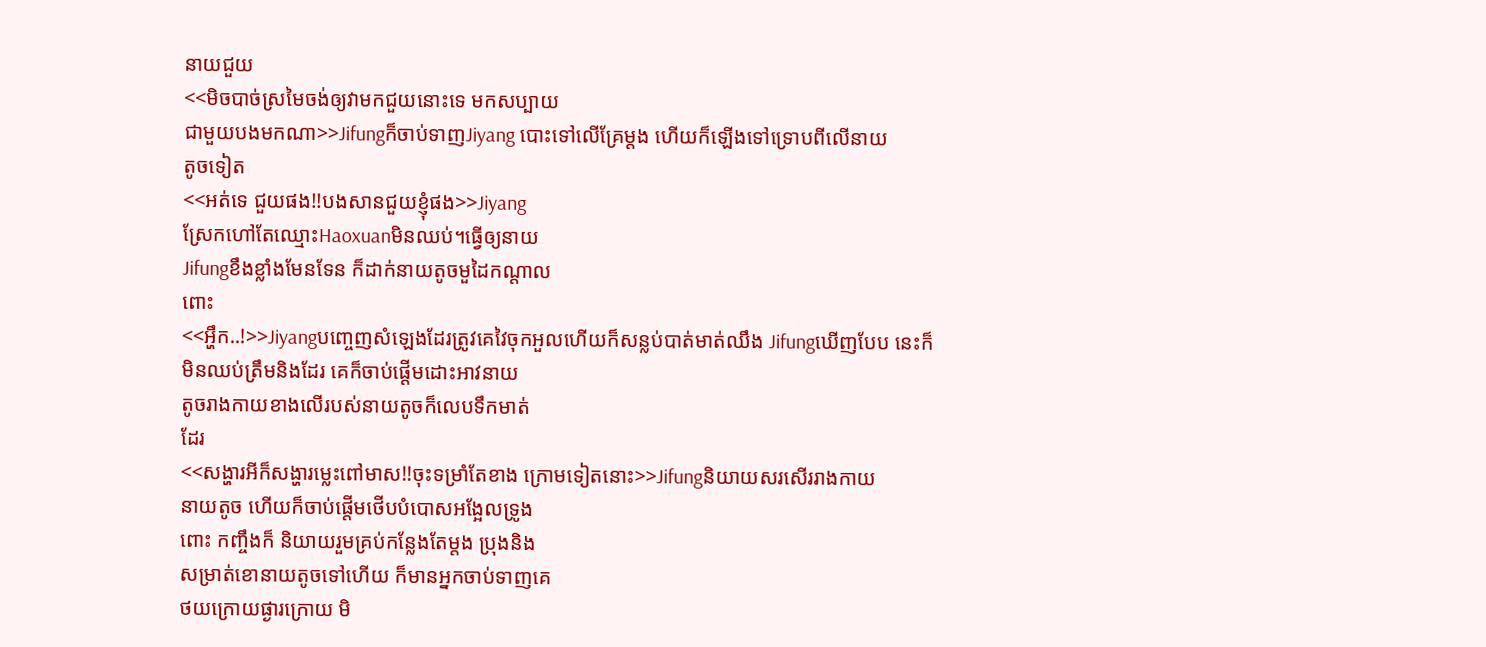នាយជួយ
<<មិចបាច់ស្រមៃចង់ឲ្យវាមកជួយនោះទេ មកសប្បាយ
ជាមួយបងមកណា>>Jifungក៏ចាប់ទាញJiyang បោះទៅលើគ្រែម្តង ហើយក៏ឡើងទៅទ្រោបពីលើនាយ
តូចទៀត
<<អត់ទេ ជួយផង!!បងសានជួយខ្ញុំផង>>Jiyang
ស្រែកហៅតែឈ្មោះHaoxuanមិនឈប់។ធ្វើឲ្យនាយ
Jifungខឹងខ្លាំងមែនទែន ក៏ដាក់នាយតូចមួដៃកណ្តាល
ពោះ
<<អ្ហឹក..!>>Jiyangបញ្ចេញសំឡេងដែរត្រូវគេវៃចុកអួលហើយក៏សន្លប់បាត់មាត់ឈឹង Jifungឃើញបែប នេះក៏មិនឈប់ត្រឹមនិងដែរ គេក៏ចាប់ផ្តើមដោះអាវនាយ
តូចរាងកាយខាងលើរបស់នាយតូចក៏លេបទឹកមាត់
ដែរ
<<សង្ហារអីក៏សង្ហារម្លេះពៅមាស!!ចុះទម្រាំតែខាង ក្រោមទៀតនោះ>>Jifungនិយាយសរសើររាងកាយ
នាយតូច ហើយក៏ចាប់ផ្តើមថើបបំបោសអង្អែលទ្រូង
ពោះ កញ្ចឹងក៏ និយាយរួមគ្រប់កន្លែងតែម្តង ប្រុងនិង
សម្រាត់ខោនាយតូចទៅហើយ ក៏មានអ្នកចាប់ទាញគេ
ថយក្រោយផ្ងារក្រោយ មិ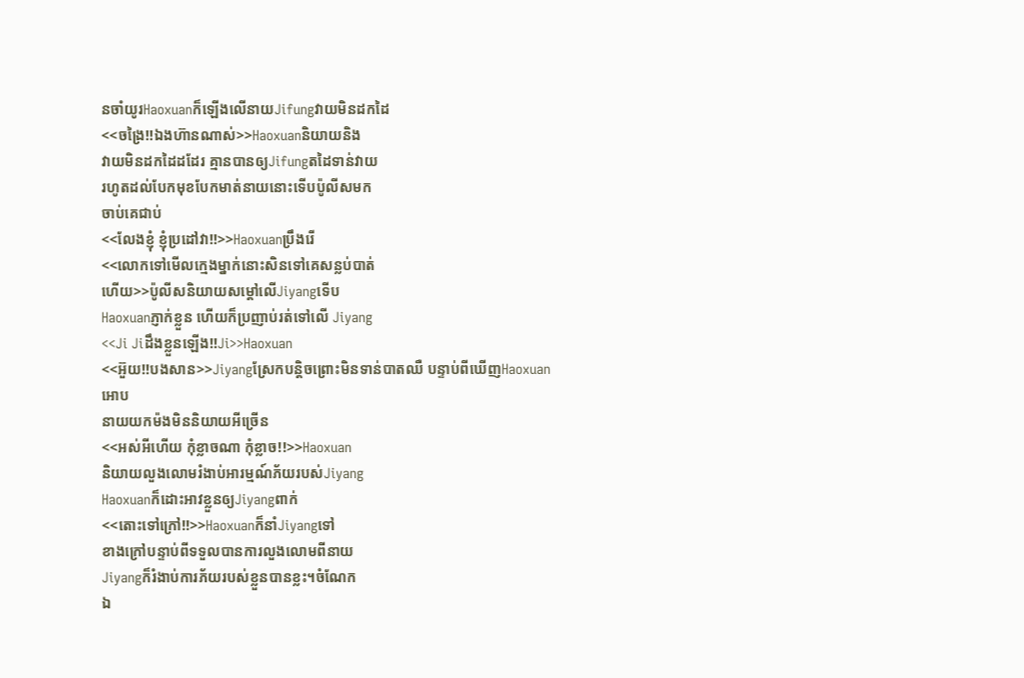នចាំយូរHaoxuanក៏ឡើងលើនាយJifungវាយមិនដកដៃ
<<ចង្រៃ!!ឯងហ៊ានណាស់>>Haoxuanនិយាយនិង
វាយមិនដកដៃដដែរ គ្មានបានឲ្យJifungតដៃទាន់វាយ
រហូតដល់បែកមុខបែកមាត់នាយនោះទើបប៉ូលីសមក
ចាប់គេជាប់
<<លែងខ្ញុំ ខ្ញុំប្រដៅវា!!>>Haoxuanប្រឹងរើ
<<លោកទៅមើលក្មេងម្នាក់នោះសិនទៅគេសន្លប់បាត់
ហើយ>>ប៉ូលីសនិយាយសម្តៅលើJiyangទើប
Haoxuanភ្ញាក់ខ្លួន ហើយក៏ប្រញាប់រត់ទៅលើ Jiyang
<<Ji Jiដឹងខ្លួនឡើង!!Ji>>Haoxuan
<<អ៊ួយ!!បងសាន>>Jiyangស្រែកបន្តិចព្រោះមិនទាន់បាតឈឺ បន្ទាប់ពីឃើញHaoxuanអោប
នាយយកម៉ងមិននិយាយអីច្រើន
<<អស់អីហើយ កុំខ្លាចណា កុំខ្លាច!!>>Haoxuan
និយាយលួងលោមរំងាប់អារម្មណ៍ភ័យរបស់Jiyang
Haoxuanក៏ដោះអាវខ្លួនឲ្យJiyangពាក់
<<តោះទៅក្រៅ!!>>Haoxuanក៏នាំJiyangទៅ
ខាងក្រៅបន្ទាប់ពីទទួលបានការលួងលោមពីនាយ
Jiyangក៏រំងាប់ការភ័យរបស់ខ្លួនបានខ្លះ។ចំណែក
ឯ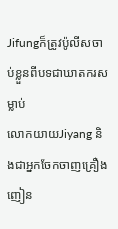Jifungក៏ត្រូវប៉ូលីសចាប់ខ្លួនពីបទជាឃាតករសម្លាប់
លោកយាយJiyang និងជាអ្នកចែកចាញគ្រឿងញៀន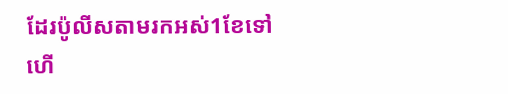ដែរប៉ូលីសតាមរកអស់1ខែទៅហើ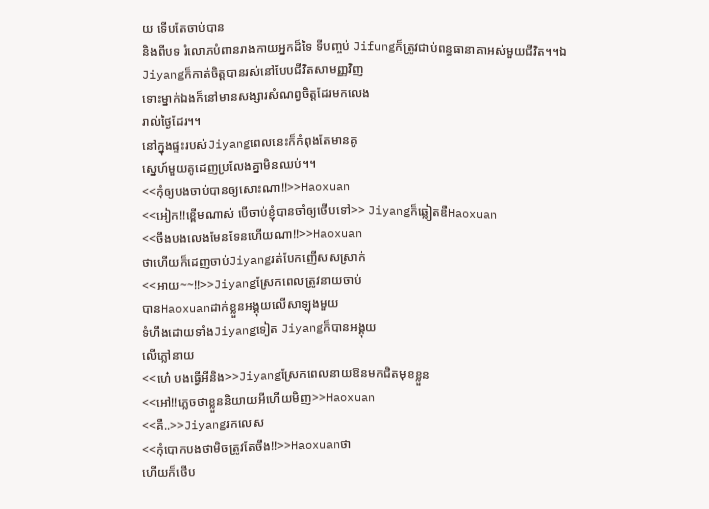យ ទើបតែចាប់បាន
និងពីបទ រំលោភបំពានរាងកាយអ្នកដ៏ទៃ ទីបញ្ចប់ Jifungក៏ត្រូវជាប់ពន្ធធានាគាអស់មួយជីវិត។។ឯ
Jiyangក៏កាត់ចិត្តបានរស់នៅបែបជីវិតសាមញ្ញវិញ
ទោះម្នាក់ឯងក៏នៅមានសង្សារសំណព្វចិត្តដែរមកលេង
រាល់ថ្ងៃដែរ។។
នៅក្នុងផ្ទះរបស់Jiyangពេលនេះក៏កំពុងតែមានគូ
ស្នេហ៍មួយគូដេញប្រលែងគ្នាមិនឈប់។។
<<កុំឲ្យបងចាប់បានឲ្យសោះណា!!>>Haoxuan
<<អៀក!!ខ្ពើមណាស់ បើចាប់ខ្ញុំបានចាំឲ្យថើបទៅ>> Jiyangក៏ឆ្លៀតឌឺHaoxuan
<<ចឹងបងលេងមែនទែនហើយណា!!>>Haoxuan
ថាហើយក៏ដេញចាប់Jiyangរត់បែកញើសសស្រាក់
<<អាយ~~!!>>Jiyangស្រែកពេលត្រូវនាយចាប់
បានHaoxuanដាក់ខ្លួនអង្គុយលើសាឡុងមួយ
ទំហឹងដោយទាំងJiyangទៀត Jiyangក៏បានអង្គុយ
លើភ្លៅនាយ
<<ហេ៎ បងធ្វើអីនិង>>Jiyangស្រែកពេលនាយឱនមកជិតមុខខ្លួន
<<អៅ!!ភ្លេចថាខ្លួននិយាយអីហើយមិញ>>Haoxuan
<<គឺ..>>Jiyangរកលេស
<<កុំបោកបងថាមិចត្រូវតែចឹង!!>>Haoxuanថា
ហើយក៏ថើប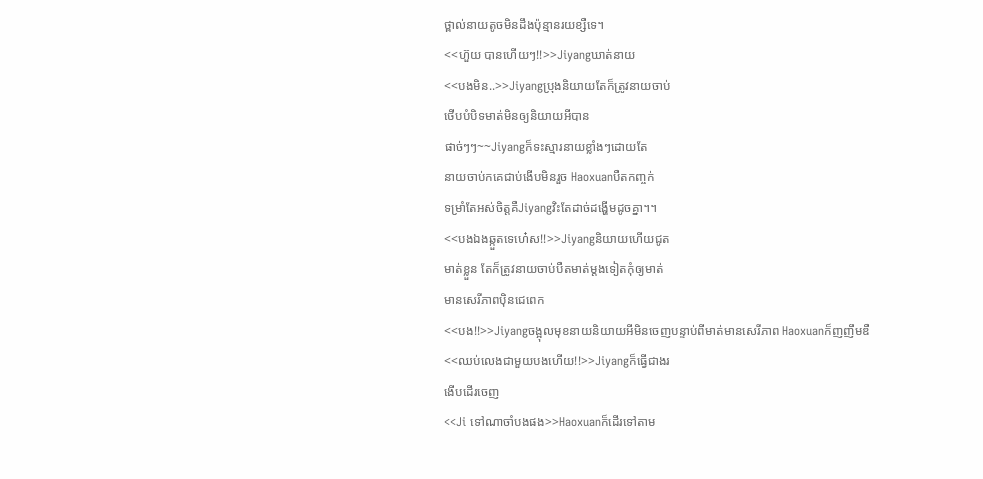ថ្ពាល់នាយតូចមិនដឹងប៉ុន្មានរយខ្សឺទេ។
<<ហ៊ួយ បានហើយៗ!!>>Jiyangឃាត់នាយ
<<បងមិន..>>Jiyangប្រុងនិយាយតែក៏ត្រូវនាយចាប់
ថើបបំបិទមាត់មិនឲ្យនិយាយអីបាន
ផាច់ៗៗ~~Jiyangក៏ទះស្មារនាយខ្លាំងៗដោយតែ
នាយចាប់កគេជាប់ងើបមិនរួច Haoxuanបឺតកញ្ចក់
ទម្រាំតែអស់ចិត្តគឺJiyangវិះតែដាច់ដង្ហើមដូចគ្នា។។
<<បងឯងឆ្កួតទេហេ៎ស!!>>Jiyangនិយាយហើយជូត
មាត់ខ្លួន តែក៏ត្រូវនាយចាប់បឺតមាត់ម្តងទៀតកុំឲ្យមាត់
មានសេរីភាពប៉ិនជេពេក
<<បង!!>>Jiyangចង្អុលមុខនាយនិយាយអីមិនចេញបន្ទាប់ពីមាត់មានសេរីភាព Haoxuanក៏ញញឹមឌឺ
<<ឈប់លេងជាមួយបងហើយ!!>>Jiyangក៏ធ្វើជាងរ
ងើបដើរចេញ
<<Ji ទៅណាចាំបងផង>>Haoxuanក៏ដើរទៅតាម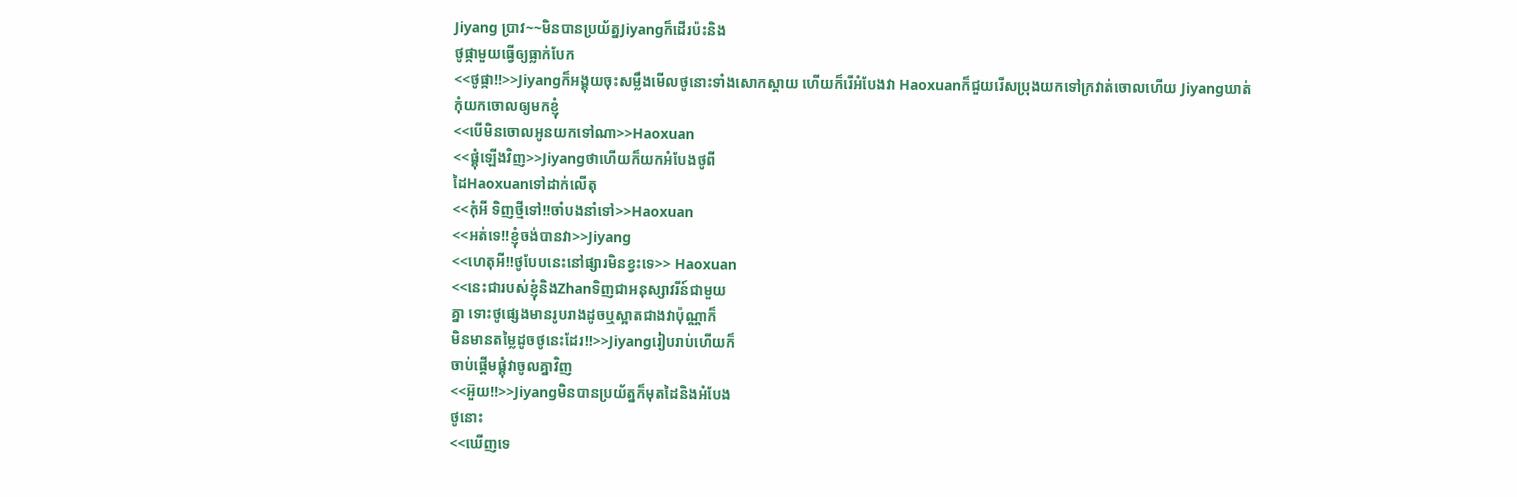Jiyang ប្រាវ~~មិនបានប្រយ័ត្នJiyangក៏ដើរប៉ះនិង
ថូផ្កាមួយធ្វើឲ្យធ្លាក់បែក
<<ថូផ្កា!!>>Jiyangក៏អង្គុយចុះសម្លឹងមើលថូនោះទាំងសោកស្តាយ ហើយក៏រើអំបែងវា Haoxuanក៏ជួយរើសប្រុងយកទៅក្រវាត់ចោលហើយ Jiyangឃាត់
កុំយកចោលឲ្យមកខ្ញុំ
<<បើមិនចោលអូនយកទៅណា>>Haoxuan
<<ផ្គុំឡើងវិញ>>Jiyangថាហើយក៏យកអំបែងថូពី
ដៃHaoxuanទៅដាក់លើតុ
<<កុំអី ទិញថ្មីទៅ!!ចាំបងនាំទៅ>>Haoxuan
<<អត់ទេ!!ខ្ញុំចង់បានវា>>Jiyang
<<ហេតុអី!!ថូបែបនេះនៅផ្សារមិនខ្វះទេ>> Haoxuan
<<នេះជារបស់ខ្ញុំនិងZhanទិញជាអនុស្សាវរីន៍ជាមួយ
គ្នា ទោះថូផ្សេងមានរូបរាងដូចឬស្អាតជាងវាប៉ុណ្ណាក៏
មិនមានតម្លៃដូចថូនេះដែរ!!>>Jiyangរៀបរាប់ហើយក៏
ចាប់ផ្តើមផ្គុំវាចូលគ្នាវិញ
<<អ៊ួយ!!>>Jiyangមិនបានប្រយ័ត្នក៏មុតដៃនិងអំបែង
ថូនោះ
<<ឃើញទេ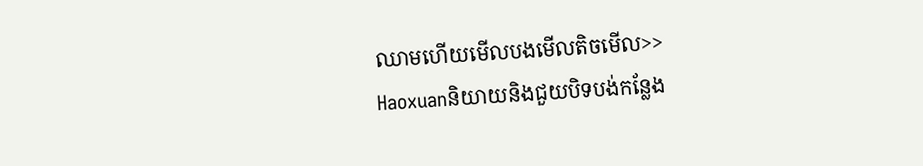ឈាមហើយមើលបងមើលតិចមើល>>
Haoxuanនិយាយនិងជួយបិទបង់កន្លែង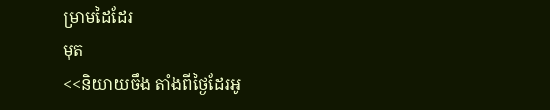ម្រាមដៃដែរ
មុត
<<និយាយចឹង តាំងពីថ្ងៃដែរអូ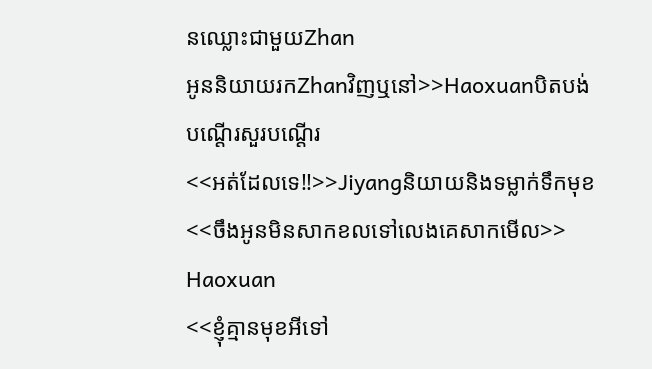នឈ្លោះជាមួយZhan
អូននិយាយរកZhanវិញឬនៅ>>Haoxuanបិតបង់
បណ្តើរសួរបណ្តើរ
<<អត់ដែលទេ!!>>Jiyangនិយាយនិងទម្លាក់ទឹកមុខ
<<ចឹងអូនមិនសាកខលទៅលេងគេសាកមើល>>
Haoxuan
<<ខ្ញុំគ្មានមុខអីទៅ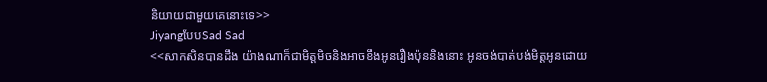និយាយជាមួយគេនោះទេ>>
JiyangបែបSad Sad
<<សាកសិនបានដឹង យ៉ាងណាក៏ជាមិត្តមិចនិងអាចខឹងអូនរឿងប៉ុននិងនោះ អូនចង់បាត់បង់មិត្តអូនដោយ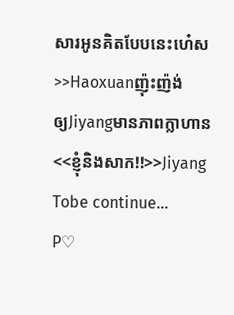សារអូនគិតបែបនេះហេ៎ស>>Haoxuanញ៉ុះញ៉ង់
ឲ្យJiyangមានភាពក្លាហាន
<<ខ្ញុំនិងសាក!!>>Jiyang
Tobe continue...
P♡